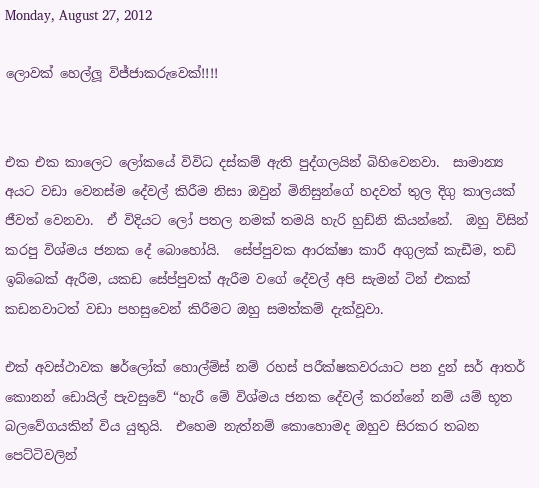Monday, August 27, 2012

ලොවක් හෙල්ලූ විජ්ජාකරුවෙක්!!!!


එක එක කාලෙට ලෝකයේ විවිධ දස්කම් ඇති පුද්ගලයින් බිහිවෙනවා.  සාමාන්‍ය අයට වඩා වෙනස්ම දේවල් කිරීම නිසා ඔවුන් මිනිසුන්ගේ හදවත් තුල දිගු කාලයක් ජීවත් වෙනවා.  ඒ විදියට ලෝ පතල නමක් තමයි හැරි හුඩ්නි කියන්නේ.  ඔහු විසින් කරපු විශ්මය ජනක දේ බොහෝයි.  සේප්පුවක ආරක්ෂා කාරී අගුලක් කැඩීම, තඩි ඉබ්බෙක් ඇරීම, යකඩ සේප්පුවක් ඇරීම වගේ දේවල් අපි සැමන් ටින් එකක් කඩනවාටත් වඩා පහසුවෙන් කිරීමට ඔහු සමත්කම් දැක්වූවා.

එක් අවස්ථාවක ෂර්ලෝක් හොල්ම්ස් නම් රහස් පරීක්ෂකවරයාට පන දුන් සර් ආතර් කොනන් ඩොයිල් පැවසුවේ “හැරී මේ විශ්මය ජනක දේවල් කරන්නේ නම් යම් භූත බලවේගයකින් විය යුතුයි.  එහෙම නැත්නම් කොහොමද ඔහුව සිරකර තබන පෙට්ටිවලින්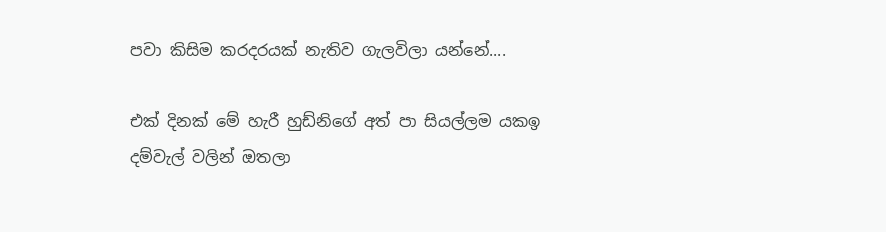පවා කිසිම කරදරයක් නැතිව ගැලවිලා යන්නේ....

එක් දිනක් මේ හැරී හුඩ්නිගේ අත් පා සියල්ලම යකඉ දම්වැල් වලින් ඔතලා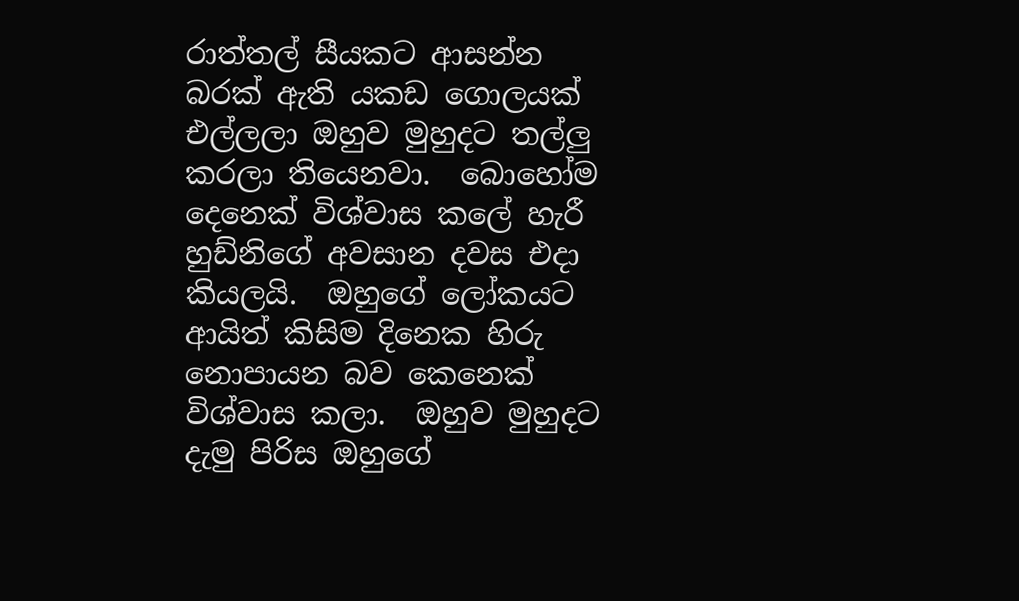රාත්තල් සීයකට ආසන්න බරක් ඇති යකඩ ගොලයක් එල්ලලා ඔහුව මුහුදට තල්ලු කරලා තියෙනවා.  බොහෝම දෙනෙක් විශ්වාස කලේ හැරී හුඩ්නිගේ අවසාන දවස එදා කියලයි.  ඔහුගේ ලෝකයට ආයිත් කිසිම දිනෙක හිරු නොපායන බව කෙනෙක් විශ්වාස කලා.  ඔහුව මුහුදට දැමු පිරිස ඔහුගේ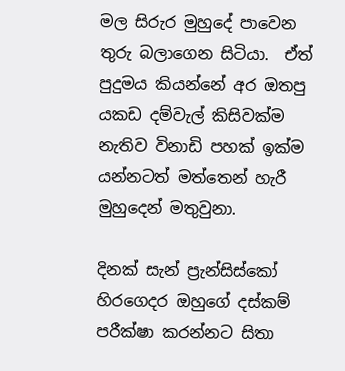මල සිරුර මුහුදේ පාවෙන තුරු බලාගෙන සිටියා.  ඒත් පුදුමය කියන්නේ අර ඔතපු යකඩ දම්වැල් කිසිවක්ම නැතිව විනාඩි පහක් ඉක්ම යන්නටත් මත්තෙන් හැරී මුහුදෙන් මතුවුනා.

දිනක් සැන් ප්‍රැන්සිස්කෝ හිරගෙදර ඔහුගේ දස්කම් පරීක්ෂා කරන්නට සිතා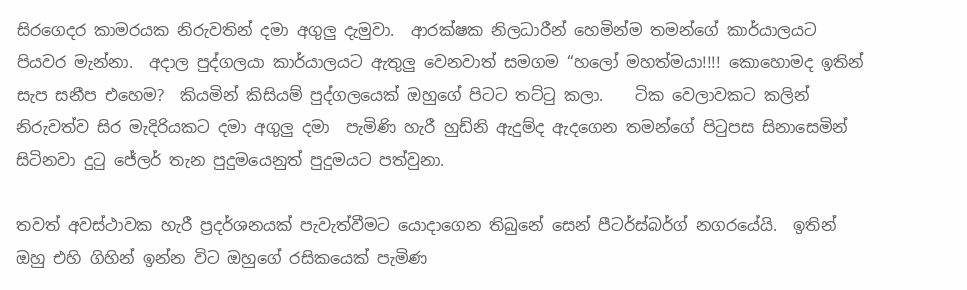සිරගෙදර කාමරයක නිරුවතින් දමා අගුලු දැමුවා.  ආරක්ෂක නිලධාරීන් හෙමින්ම තමන්ගේ කාර්යාලයට පියවර මැන්නා.  අදාල පුද්ගලයා කාර්යාලයට ඇතුලු වෙනවාත් සමගම “හලෝ මහත්මයා!!!! කොහොමද ඉතින් සැප සනීප එහෙම?  කියමින් කිසියම් පුද්ගලයෙක් ඔහුගේ පිටට තට්ටු කලා.    ටික වෙලාවකට කලින් නිරුවත්ව සිර මැදිරියකට දමා අගුලු දමා  පැමිණි හැරී හුඩ්නි ඇදුම්ද ඇදගෙන තමන්ගේ පිටුපස සිනාසෙමින් සිටිනවා දුටු ජේලර් තැන පුදුමයෙනුත් පුදුමයට පත්වුනා.

තවත් අවස්ථාවක හැරී ප්‍රදර්ශනයක් පැවැත්වීමට යොදාගෙන තිබුනේ සෙන් පීටර්ස්බර්ග් නගරයේයි.  ඉතින් ඔහු එහි ගිහින් ඉන්න විට ඔහුගේ රසිකයෙක් පැමිණ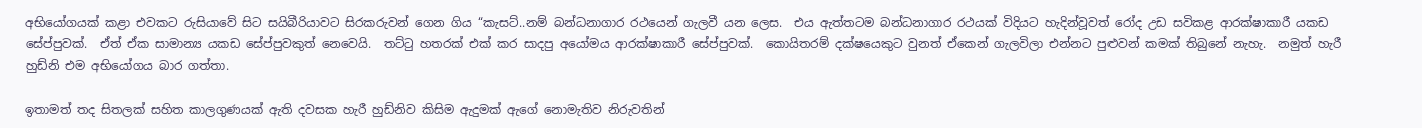අභියෝගයක් කළා එවකට රුසියාවේ සිට සයිබීරියාවට සිරකරුවන් ගෙන ගිය “කැසට්..නම් බන්ධනාගාර රථයෙන් ගැලවී යන ලෙස.  එය ඇත්තටම බන්ධනාගාර රථයක් විදියට හැදින්වූවත් රෝද උඩ සවිකළ ආරක්ෂාකාරී යකඩ සේප්පුවක්.  ඒත් ඒක සාමාන්‍ය යකඩ සේප්පුවකුත් නෙවෙයි.  තට්ටු හතරක් එක් කර සාදපු අයෝමය ආරක්ෂාකාරී සේප්පුවක්.  කොයිතරම් දක්ෂයෙකුට වුනත් ඒකෙන් ගැලවිලා එන්නට පුළුවන් කමක් තිබුනේ නැහැ.  නමුත් හැරී හුඩ්නි එම අභියෝගය බාර ගත්තා.

ඉතාමත් තද සිතලක් සහිත කාලගුණයක් ඇති දවසක හැරී හුඩ්නිව කිසිම ඇදුමක් ඇගේ නොමැතිව නිරුවතින්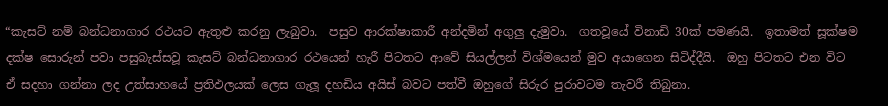“කැසට් නම් බන්ධනාගාර රථයට ඇතුළු කරනු ලැබුවා.  පසුව ආරක්ෂාකාරී අන්දමින් අගුලු දැමුවා.  ගතවූයේ විනාඩි 30ක් පමණයි.  ඉතාමත් සූක්ෂම දක්ෂ සොරුන් පවා පසුබැස්සවූ කැසට් බන්ධනාගාර රථයෙන් හැරී පිටතට ආවේ සියල්ලන් විශ්මයෙන් මුව අයාගෙන සිටිද්දීයි.  ඔහු පිටතට එන විට ඒ සදහා ගන්නා ලද උත්සාහයේ ප්‍රතිඵලයක් ලෙස ගැලූ දහඩිය අයිස් බවට පත්වී ඔහුගේ සිරුර පුරාවටම තැවරී තිබුනා.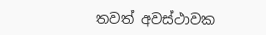තවත් අවස්ථාවක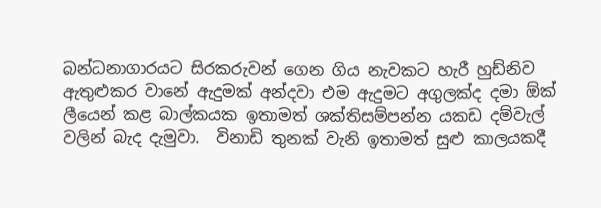බන්ධනාගාරයට සිරකරුවන් ගෙන ගිය නැවකට හැරී හුඩ්නිව ඇතුළුකර වානේ ඇදුමක් අන්දවා එම ඇදුමට අගුලක්ද දමා ඕක් ලීයෙන් කළ බාල්කයක ඉතාමත් ශක්තිසම්පන්න යකඩ දම්වැල් වලින් බැද දැමුවා.  විනාඩි තුනක් වැනි ඉතාමත් සුළු කාලයකදී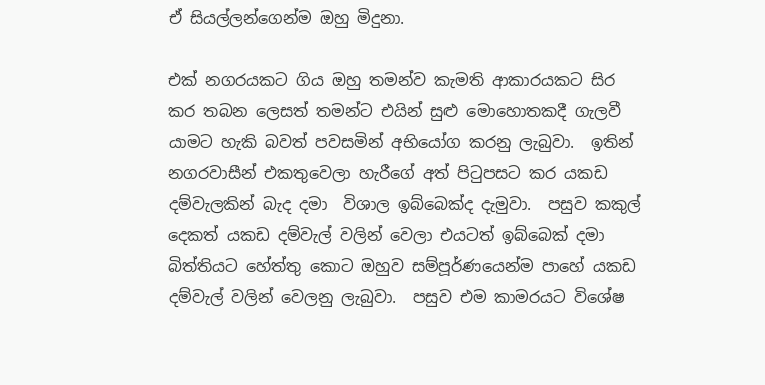ඒ සියල්ලන්ගෙන්ම ඔහු මිදුනා.

එක් නගරයකට ගිය ඔහු තමන්ව කැමති ආකාරයකට සිර කර තබන ලෙසත් තමන්ට එයින් සුළු මොහොතකදී ගැලවී යාමට හැකි බවත් පවසමින් අභියෝග කරනු ලැබුවා.  ඉතින් නගරවාසීන් එකතුවෙලා හැරීගේ අත් පිටුපසට කර යකඩ දම්වැලකින් බැද දමා  විශාල ඉබ්බෙක්ද දැමුවා.  පසුව කකුල් දෙකත් යකඩ දම්වැල් වලින් වෙලා එයටත් ඉබ්බෙක් දමා බිත්තියට හේත්තු කොට ඔහුව සම්පූර්ණයෙන්ම පාහේ යකඩ දම්වැල් වලින් වෙලනු ලැබුවා.  පසුව එම කාමරයට විශේෂ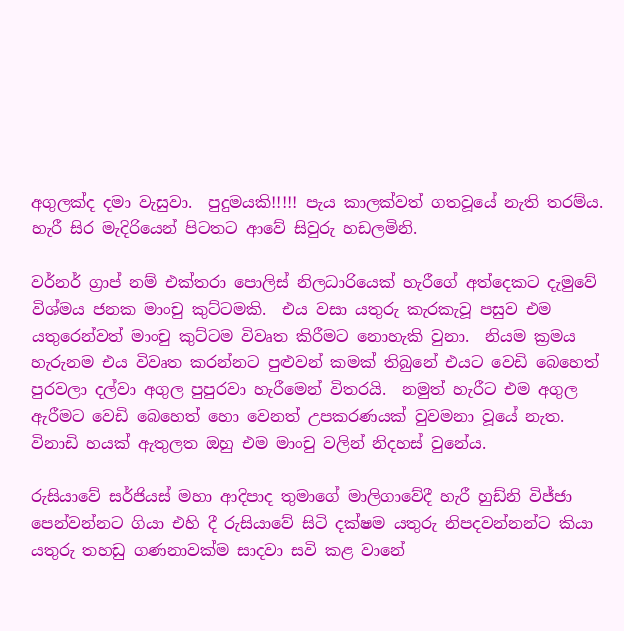අගුලක්ද දමා වැසුවා.  පුදුමයකි!!!!! පැය කාලක්වත් ගතවූයේ නැති තරම්ය.  හැරී සිර මැදිරියෙන් පිටතට ආවේ සිවුරු හඩලමිනි.

වර්නර් ග්‍රාප් නම් එක්තරා පොලිස් නිලධාරියෙක් හැරීගේ අත්දෙකට දැමුවේ විශ්මය ජනක මාංචු කුට්ටමකි.  එය වසා යතුරු කැරකැවූ පසුව එම යතුරෙන්වත් මාංචු කුට්ටම විවෘත කිරීමට නොහැකි වුනා.  නියම ක්‍රමය හැරුනම එය විවෘත කරන්නට පුළුවන් කමක් තිබුනේ එයට වෙඩි බෙහෙත් පුරවලා දල්වා අගුල පුපුරවා හැරීමෙන් විතරයි.  නමුත් හැරීට එම අගුල ඇරීමට වෙඩි බෙහෙත් හො වෙනත් උපකරණයක් වුවමනා වූයේ නැත.  විනාඩි හයක් ඇතුලත ඔහු එම මාංචු වලින් නිදහස් වුනේය.

රුසියාවේ සර්ජියස් මහා ආදිපාද තුමාගේ මාලිගාවේදී හැරී හුඩ්නි විජ්ජා පෙන්වන්නට ගියා එහි දී රුසියාවේ සිටි දක්ෂම යතුරු නිපදවන්නන්ට කියා යතුරු තහඩු ගණනාවක්ම සාදවා සවි කළ වානේ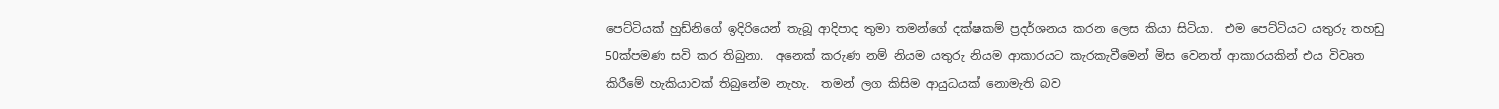පෙට්ටියක් හුඩ්නිගේ ඉදිරියෙන් තැබූ ආදිපාද තුමා තමන්ගේ දක්ෂකම් ප්‍රදර්ශනය කරන ලෙස කියා සිටියා.  එම පෙට්ටියට යතුරු තහඩු 50ක්පමණ සවි කර තිබුනා.  අනෙක් කරුණ නම් නියම යතුරු නියම ආකාරයට කැරකැවීමෙන් මිස වෙනත් ආකාරයකින් එය විවෘත කිරීමේ හැකියාවක් තිබුනේම නැහැ.  තමන් ලග කිසිම ආයුධයක් නොමැති බව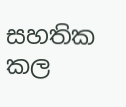සහතික කල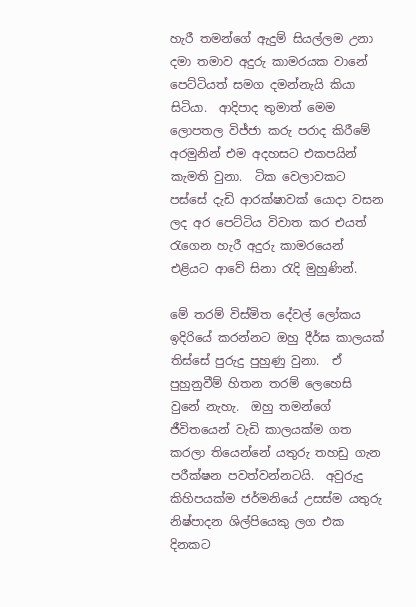හැරී තමන්ගේ ඇදුම් සියල්ලම උනා දමා තමාව අදුරු කාමරයක වානේ පෙට්ටියත් සමග දමන්නැයි කියා සිටියා.  ආදිපාද තුමාත් මෙම ලොපතල විජ්ජා කරු පරාද කිරීමේ අරමුනින් එම අදහසට එකපයින් කැමති වුනා.  ටික වෙලාවකට පස්සේ දැඩි ආරක්ෂාවක් යොදා වසන ලද අර පෙට්ටිය විවාත කර එයත් රැගෙන හැරී අදුරු කාමරයෙන් එළියට ආවේ සිනා රැදි මුහුණින්.

මේ තරම් විස්මිත දේවල් ලෝකය ඉදිරියේ කරන්නට ඔහු දීර්ඝ කාලයක් තිස්සේ පුරුදු පුහුණු වුනා.  ඒ පුහුනුවීම් හිතන තරම් ලෙහෙසි වුනේ නැහැ.  ඔහු තමන්ගේ ජීවිතයෙන් වැඩි කාලයක්ම ගත කරලා තියෙන්නේ යතුරු තහඩු ගැන පරීක්ෂන පවත්වන්නටයි.  අවුරුදු කිහිපයක්ම ජර්මනියේ උසස්ම යතුරු නිෂ්පාදන ශිල්පියෙකු ලග එක දිනකට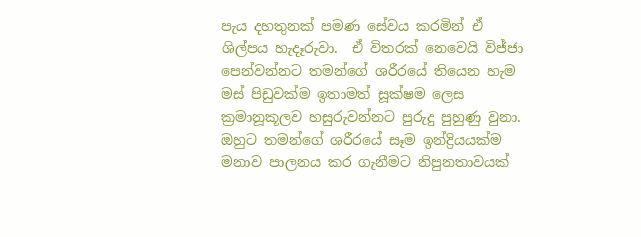පැය දහතුනක් පමණ සේවය කරමින් ඒ ශිල්පය හැදෑරුවා.  ඒ විතරක් නෙවෙයි විජ්ජා පෙන්වන්නට තමන්ගේ ශරීරයේ තියෙන හැම මස් පිඩුවක්ම ඉතාමත් සූක්ෂම ලෙස ක්‍රමානූකූලව හසුරුවන්නට පුරුදු පුහුණු වුනා.  ඔහුට තමන්ගේ ශරීරයේ සෑම ඉන්ද්‍රියයක්ම මනාව පාලනය කර ගැනීමට නිපුනතාවයක්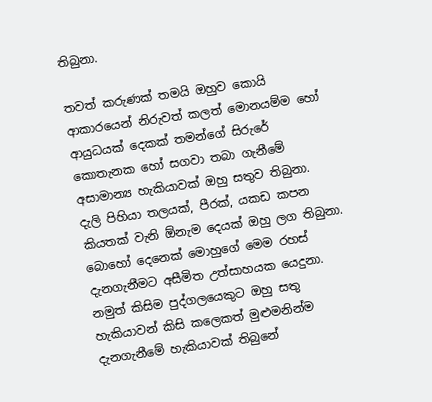තිබුනා.

තවත් කරුණක් තමයි ඔහුව කොයි ආකාරයෙන් නිරුවත් කලත් මොනයම්ම හෝ ආයුධයක් දෙකක් තමන්ගේ සිරුරේ කොතැනක හෝ සගවා තබා ගැනීමේ අසාමාන්‍ය හැකියාවක් ඔහු සතුව තිබුනා.  දැලි පිහියා තලයක්, පීරක්, යකඩ කපන කියතක් වැනි ඕනැම දෙයක් ඔහු ලග තිබුනා.   බොහෝ දෙනෙක් මොහුගේ මෙම රහස් දැනගැනීමට අසීමිත උත්සාහයක යෙදුනා.  නමුත් කිසිම පුද්ගලයෙකුට ඔහු සතු හැකියාවන් කිසි කලෙකත් මුළුමනින්ම දැනගැනීමේ හැකියාවක් තිබුනේ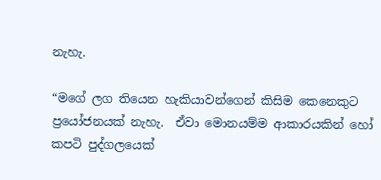නැහැ.

“මගේ ලග තියෙන හැකියාවන්ගෙන් කිසිම කෙනෙකුට ප්‍රයෝජනයක් නැහැ.  ඒවා මොනයම්ම ආකාරයකින් හෝ කපටි පුද්ගලයෙක්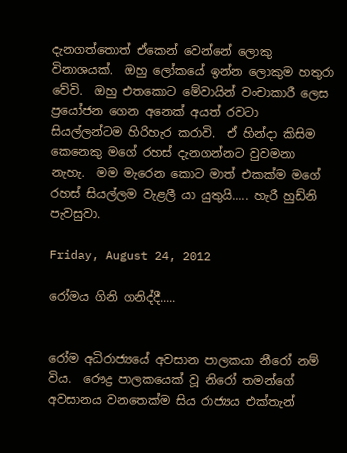දැනගත්තොත් ඒකෙන් වෙන්නේ ලොකු විනාශයක්.  ඔහු ලෝකයේ ඉන්න ලොකුම හතුරා වේවි.  ඔහු එතකොට මේවායින් වංචාකාරී ලෙස ප්‍රයෝජන ගෙන අනෙක් අයත් රවටා සියල්ලන්ටම හිරිහැර කරාවි.  ඒ හින්දා කිසිම කෙනෙකු මගේ රහස් දැනගන්නට වුවමනා නැහැ.  මම මැරෙන කොට මාත් එකක්ම මගේ රහස් සියල්ලම වැළලී යා යුතුයි..... හැරී හුඩ්නි පැවසුවා.

Friday, August 24, 2012

රෝමය ගිනි ගනිද්දී.....


රෝම අධිරාජ්‍යයේ අවසාන පාලකයා නීරෝ නම් විය.  රෞද්‍ර පාලකයෙක් වූ නිරෝ තමන්ගේ අවසානය වනතෙක්ම සිය රාජ්‍යය එක්තැන්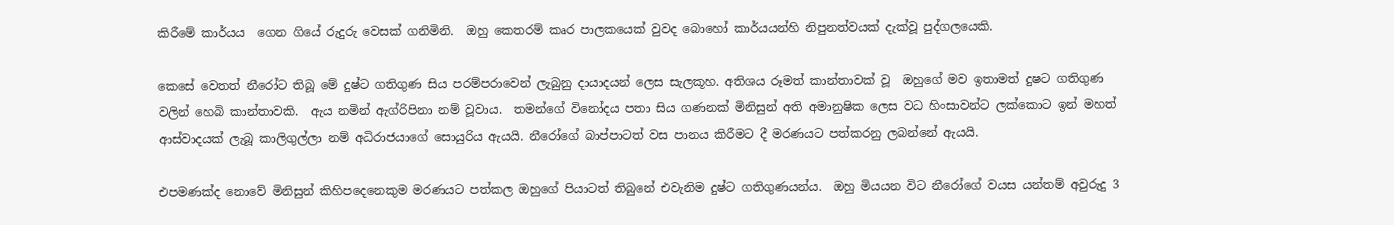කිරීමේ කාර්යය  ගෙන ගියේ රුදුරු වෙසක් ගනිමිනි.  ඔහු කෙතරම් කෘර පාලකයෙක් වුවද බොහෝ කාර්යයන්හි නිපුනත්වයක් දැක්වූ පුද්ගලයෙකි.

කෙසේ වෙතත් නීරෝට තිබූ මේ දුෂ්ට ගතිගුණ සිය පරම්පරාවෙන් ලැබුනු දායාදයන් ලෙස සැලකූහ. අතිශය රූමත් කාන්තාවක් වූ  ඔහුගේ මව ඉතාමත් දුෂට ගතිගුණ වලින් හෙබි කාන්තාවකි.  ඇය නමින් ඇග්රිපිනා නම් වූවාය.  තමන්ගේ විනෝදය පතා සිය ගණනක් මිනිසුන් අති අමානුෂික ලෙස වධ හිංසාවන්ට ලක්කොට ඉන් මහත් ආස්වාදයක් ලැබූ කාලිගුල්ලා නම් අධිරාජයාගේ සොයුරිය ඇයයි. නීරෝගේ බාප්පාටත් වස පානය කිරීමට දී මරණයට පත්කරනු ලබන්නේ ඇයයි.

එපමණක්ද නොවේ මිනිසුන් කිහිපදෙනෙකුම මරණයට පත්කල ඔහුගේ පියාටත් තිබුනේ එවැනිම දුෂ්ට ගතිගුණයන්ය.  ඔහු මියයන විට නීරෝගේ වයස යන්තම් අවුරුදු 3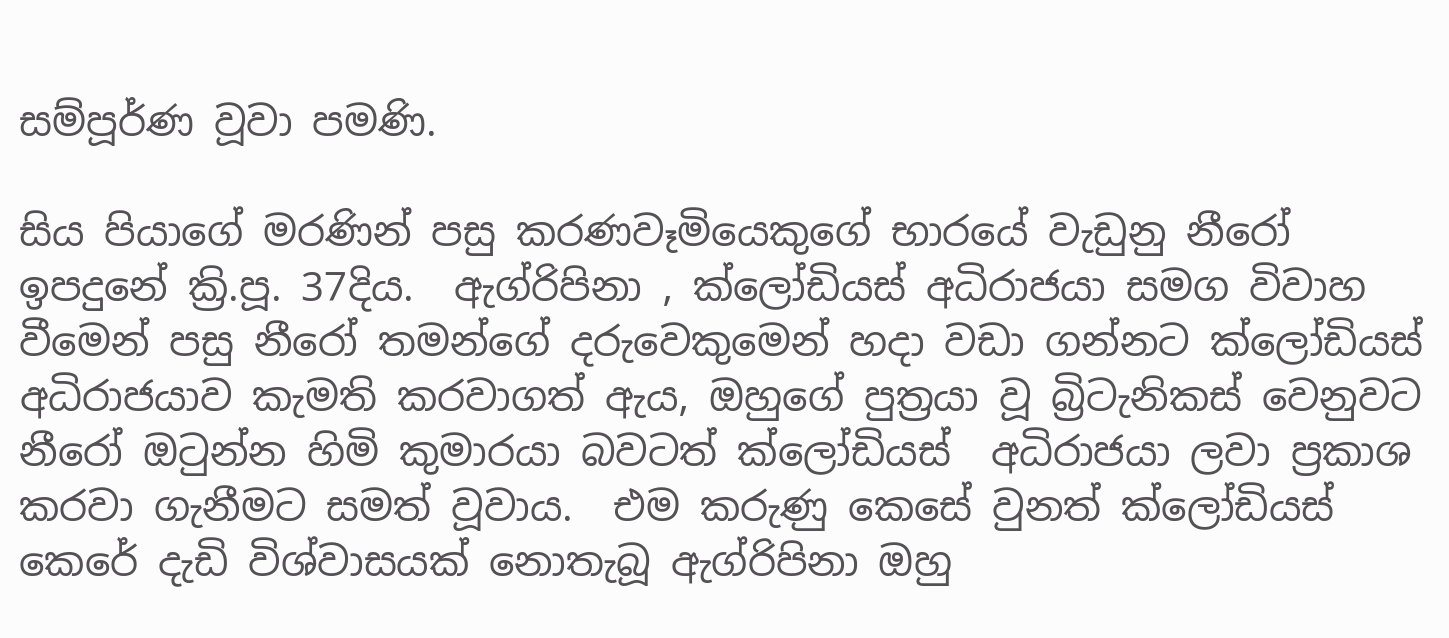සම්පූර්ණ වූවා පමණි.

සිය පියාගේ මරණින් පසු කරණවෑමියෙකුගේ භාරයේ වැඩුනු නීරෝ ඉපදුනේ ක්‍රි.පූ. 37දිය.  ඇග්රිපිනා , ක්ලෝඩියස් අධිරාජයා සමග විවාහ වීමෙන් පසු නීරෝ තමන්ගේ දරුවෙකුමෙන් හදා වඩා ගන්නට ක්ලෝඩියස් අධිරාජයාව කැමති කරවාගත් ඇය, ඔහුගේ පුත්‍රයා වූ බ්‍රිටැනිකස් වෙනුවට නීරෝ ඔටුන්න හිමි කුමාරයා බවටත් ක්ලෝඩියස්  අධිරාජයා ලවා ප්‍රකාශ කරවා ගැනීමට සමත් වූවාය.  එම කරුණු කෙසේ වුනත් ක්ලෝඩියස් කෙරේ දැඩි විශ්වාසයක් නොතැබූ ඇග්රිපිනා ඔහු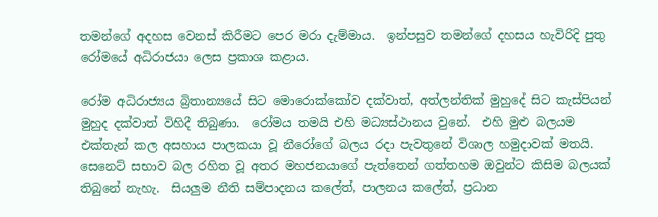තමන්ගේ අදහස වෙනස් කිරීමට පෙර මරා දැම්මාය.  ඉන්පසුව තමන්ගේ දහසය හැවිරිදි පුතු රෝමයේ අධිරාජයා ලෙස ප්‍රකාශ කළාය.

රෝම අධිරාජ්‍යය බ්‍රිතාන්‍යයේ සිට මොරොක්කෝව දක්වාත්, අත්ලන්තික් මුහුදේ සිට කැස්පියන් මුහුද දක්වාත් විහිදී තිබුණා.  රෝමය තමයි එහි මධ්‍යස්ථානය වුනේ.  එහි මුළු බලයම එක්තැන් කල අසහාය පාලකයා වූ නීරෝගේ බලය රදා පැවතුනේ විශාල හමුදාවක් මතයි.  සෙනෙට් සභාව බල රහිත වූ අතර මහජනයාගේ පැත්තෙන් ගත්තහම ඔවුන්ට කිසිම බලයක් තිබුනේ නැහැ.  සියලුම නීති සම්පාදනය කලේත්, පාලනය කලේත්, ප්‍රධාන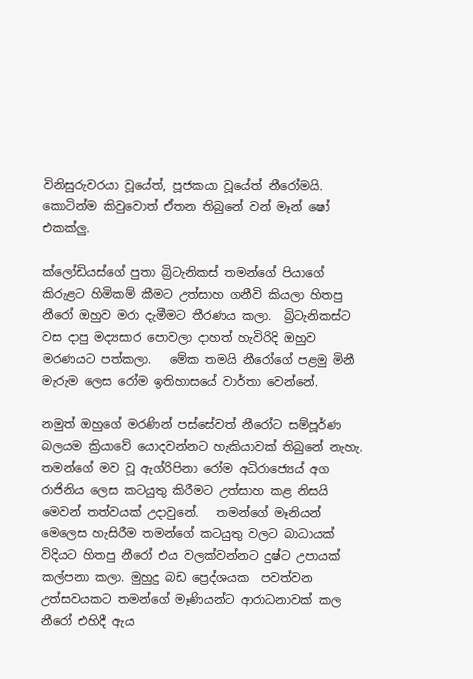විනිසුරුවරයා වූයේත්, පූජකයා වූයේත් නීරෝමයි. කොටින්ම කිවුවොත් ඒතන තිබුනේ වන් මෑන් ෂෝ එකක්ලු.

ක්ලෝඩියස්ගේ පුතා බ්‍රිටැනිකස් තමන්ගේ පියාගේ කිරුළට හිමිකම් කීමට උත්සාහ ගනීවි කියලා හිතපු නීරෝ ඔහුව මරා දැමීමට තීරණය කලා.  බ්‍රිටැනිකස්ට වස දාපු මද්‍යසාර පොවලා දාහත් හැවිරිදි ඔහුව මරණයට පත්කලා.   මේක තමයි නීරෝගේ පළමු මිනී මැරුම ලෙස රෝම ඉතිහාසයේ වාර්තා වෙන්නේ.

නමුත් ඔහුගේ මරණින් පස්සේවත් නීරෝට සම්පූර්ණ බලයම ක්‍රියාවේ යොදවන්නට හැකියාවක් තිබුනේ නැහැ.  තමන්ගේ මව වූ ඇග්රිපිනා රෝම අධිරාජ්‍යෙය් අග රාජිනිය ලෙස කටයුතු කිරීමට උත්සාහ කළ නිසයි මෙවන් තත්වයක් උදාවුනේ.   තමන්ගේ මෑනියන් මෙලෙස හැසිරීම තමන්ගේ කටයුතු වලට බාධායක් විදියට හිතපු නීරෝ එය වලක්වන්නට දුෂ්ට උපායක් කල්පනා කලා. මුහුදු බඩ ප්‍රෙද්ශයක  පවත්වන උත්සවයකට තමන්ගේ මෑණියන්ට ආරාධනාවක් කල නීරෝ එහිදී ඇය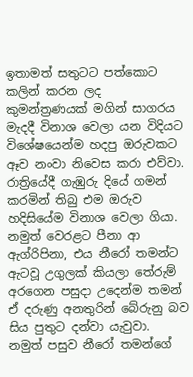ඉතාමත් සතුටට පත්කොට කලින් කරන ලද කුමන්ත්‍රණයක් මගින් සාගරය මැදදී විනාශ වෙලා යන විදියට විශේෂයෙන්ම හදපු ඔරුවකට ඈව නංවා නිවෙස කරා එව්වා.  රාත්‍රියේදී ගැඹුරු දියේ ගමන් කරමින් තිබු එම ඔරුව හදිසියේම විනාශ වෙලා ගියා.  නමුත් වෙරළට පීනා ආ ඇග්රිපිනා, එය නීරෝ තමන්ට ඇටවූ උගුලක් කියලා තේරුම් අරගෙන පසුදා උදෙන්ම තමන් ඒ දරුණු අනතුරින් බේරුනු බව සිය පුතුට දන්වා යැවුවා.  නමුත් පසුව නීරෝ තමන්ගේ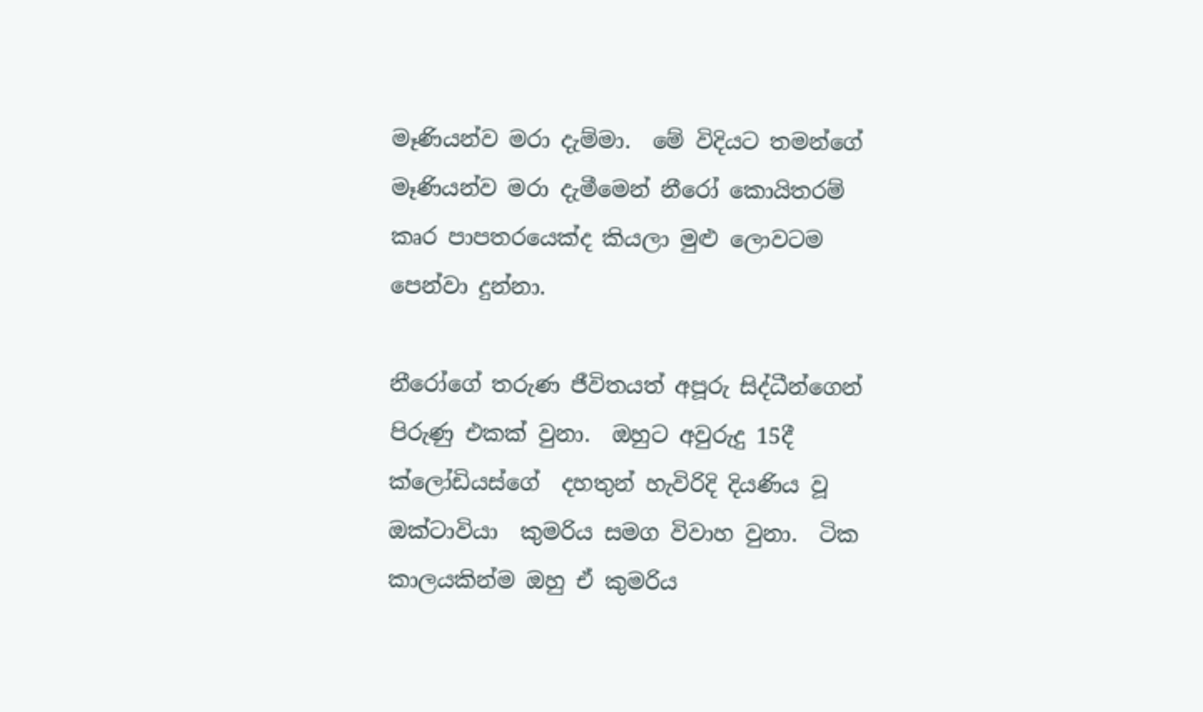මෑණියන්ව මරා දැම්මා.  මේ විදියට තමන්ගේ මෑණියන්ව මරා දැමීමෙන් නීරෝ කොයිතරම් කෘර පාපතරයෙක්ද කියලා මුළු ලොවටම පෙන්වා දුන්නා.

නීරෝගේ තරුණ ජීවිතයත් අපූරු සිද්ධීන්ගෙන් පිරුණු එකක් වුනා.  ඔහුට අවුරුදු 15දී ක්ලෝඩියස්ගේ  දහතුන් හැවිරිදි දියණිය වූ ඔක්ටාවියා  කුමරිය සමග විවාහ වුනා.  ටික කාලයකින්ම ඔහු ඒ කුමරිය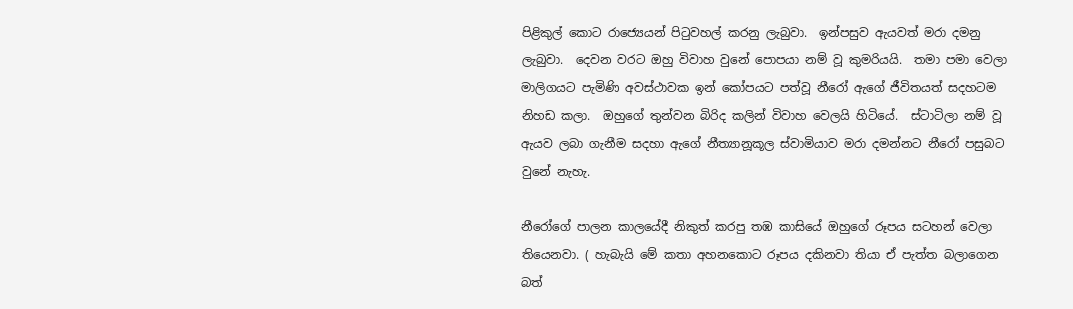පිළිකුල් කොට රාජ්‍යෙයන් පිටුවහල් කරනු ලැබුවා.  ඉන්පසුව ඇයවත් මරා දමනු ලැබුවා.  දෙවන වරට ඔහු විවාහ වුනේ පොපයා නම් වූ කුමරියයි.  තමා පමා වෙලා මාලිගයට පැමිණි අවස්ථාවක ඉන් කෝපයට පත්වූ නීරෝ ඇගේ ජීවිතයත් සදහටම නිහඩ කලා.  ඔහුගේ තුන්වන බිරිද කලින් විවාහ වෙලයි හිටියේ.  ස්ටාටිලා නම් වූ ඇයව ලබා ගැනීම සදහා ඇගේ නීත්‍යානූකූල ස්වාමියාව මරා දමන්නට නීරෝ පසුබට වුනේ නැහැ.

නීරෝගේ පාලන කාලයේදී නිකුත් කරපු තඹ කාසියේ ඔහුගේ රූපය සටහන් වෙලා තියෙනවා. ( හැබැයි මේ කතා අහනකොට රූපය දකිනවා තියා ඒ පැත්ත බලාගෙන බත්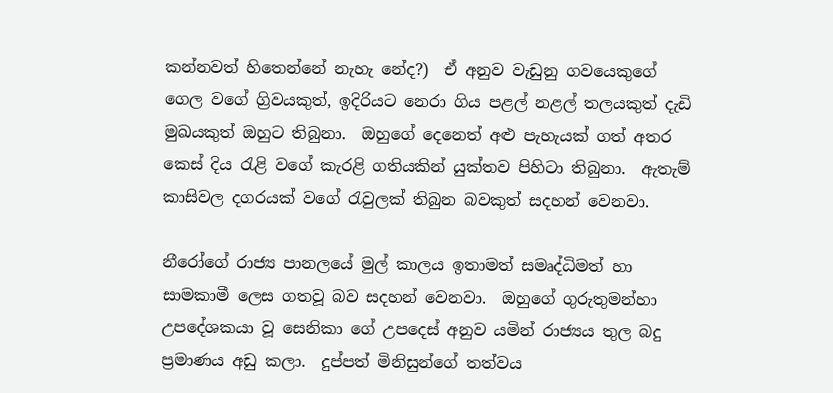කන්නවත් හිතෙන්නේ නැහැ නේද?)  ඒ අනුව වැඩුනු ගවයෙකුගේ ගෙල වගේ ග්‍රිවයකුත්, ඉදිරියට නෙරා ගිය පළල් නළල් තලයකුත් දැඩි මුඛයකුත් ඔහුට තිබුනා.  ඔහුගේ දෙනෙත් අළු පැහැයක් ගත් අතර කෙස් දිය රැළි වගේ කැරළි ගතියකින් යුක්තව පිහිටා තිබුනා.  ඇතැම් කාසිවල දගරයක් වගේ රැවුලක් තිබුන බවකුත් සදහන් වෙනවා.

නීරෝගේ රාජ්‍ය පානලයේ මුල් කාලය ඉතාමත් සමෘද්ධිමත් හා සාමකාමී ලෙස ගතවූ බව සදහන් වෙනවා.  ඔහුගේ ගුරුතුමන්හා උපදේශකයා වූ සෙනිකා ගේ උපදෙස් අනුව යමින් රාජ්‍යය තුල බදු ප්‍රමාණය අඩු කලා.  දුප්පත් මිනිසුන්ගේ තත්වය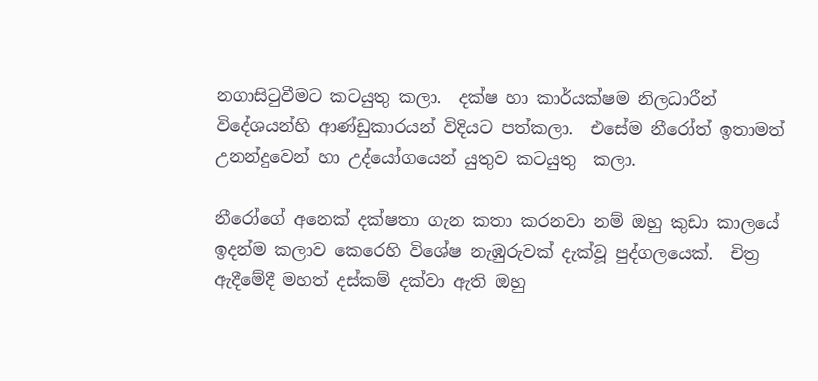නගාසිටුවීමට කටයුතු කලා.  දක්ෂ හා කාර්යක්ෂම නිලධාරීන් විදේශයන්හි ආණ්ඩුකාරයන් විදියට පත්කලා.  එසේම නීරෝත් ඉතාමත් උනන්දුවෙන් හා උද්යෝගයෙන් යුතුව කටයුතු  කලා.

නීරෝගේ අනෙක් දක්ෂතා ගැන කතා කරනවා නම් ඔහු කුඩා කාලයේ ඉදන්ම කලාව කෙරෙහි විශේෂ නැඹුරුවක් දැක්වූ පුද්ගලයෙක්.  චිත්‍ර ඇදීමේදී මහත් දස්කම් දක්වා ඇති ඔහු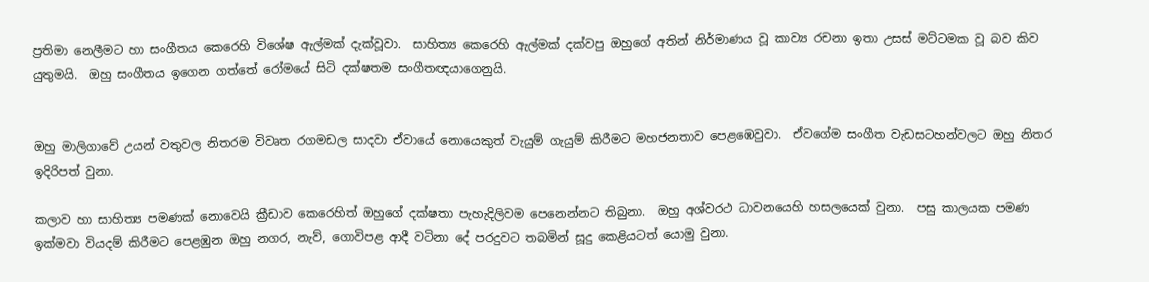ප්‍රතිමා නෙලීමට හා සංගීතය කෙරෙහි විශේෂ ඇල්මක් දැක්වූවා.  සාහිත්‍ය කෙරෙහි ඇල්මක් දක්වපු ඔහුගේ අතින් නිර්මාණය වූ කාව්‍ය රචනා ඉතා උසස් මට්ටමක වූ බව කිව යුතුමයි.  ඔහු සංගීතය ඉගෙන ගත්තේ රෝමයේ සිටි දක්ෂතම සංගීතඥයාගෙනුයි.


ඔහු මාලිගාවේ උයන් වතුවල නිතරම විවෘත රගමඩල සාදවා ඒවායේ නොයෙකුත් වැයුම් ගැයුම් කිරීමට මහජනතාව පෙළඹෙවුවා.  ඒවගේම සංගීත වැඩසටහන්වලට ඔහු නිතර ඉදිරිපත් වුනා.

කලාව හා සාහිත්‍ය පමණක් නොවෙයි ක්‍රීඩාව කෙරෙහිත් ඔහුගේ දක්ෂතා පැහැදිලිවම පෙනෙන්නට තිබුනා.  ඔහු අශ්වරථ ධාවනයෙහි හසලයෙක් වුනා.  පසු කාලයක පමණ ඉක්මවා වියදම් කිරීමට පෙළඹුන ඔහු නගර, නැව්, ගොවිපළ ආදී වටිනා දේ පරදුවට තබමින් සූදු කෙළියටත් යොමු වුනා.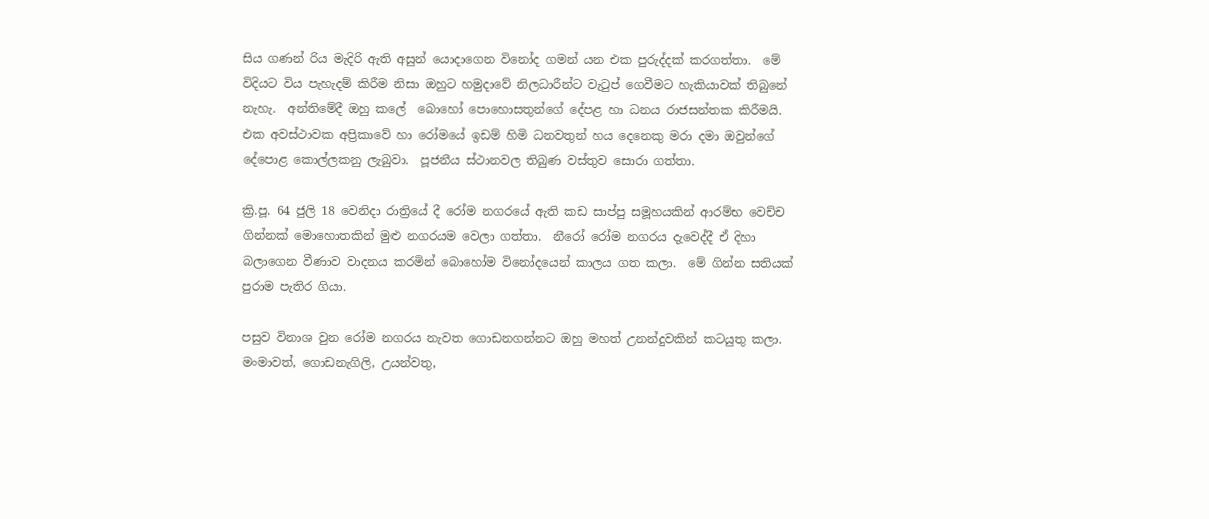සිය ගණන් රිය මැදිරි ඇති අසුන් යොදාගෙන විනෝද ගමන් යන එක පුරුද්දක් කරගත්තා.  මේ විදියට විය පැහැදම් කිරීම නිසා ඔහුට හමුදාවේ නිලධාරීන්ට වැටුප් ගෙවීමට හැකියාවක් තිබුනේ නැහැ.  අන්තිමේදී ඔහු කලේ  බොහෝ පොහොසතුන්ගේ දේපළ හා ධනය රාජසන්තක කිරීමයි.  එක අවස්ථාවක අප්‍රිකාවේ හා රෝමයේ ඉඩම් හිමි ධනවතුන් හය දෙනෙකු මරා දමා ඔවුන්ගේ දේපොළ කොල්ලකනු ලැබුවා.  පූජනීය ස්ථානවල තිබුණ වස්තුව සොරා ගත්තා.

ක්‍රි.පූ. 64 ජුලි 18 වෙනිදා රාත්‍රියේ දී රෝම නගරයේ ඇති කඩ සාප්පු සමූහයකින් ආරම්භ වෙච්ච ගින්නක් මොහොතකින් මුළු නගරයම වෙලා ගත්තා.  නීරෝ රෝම නගරය දැවෙද්දී ඒ දිහා බලාගෙන වීණාව වාදනය කරමින් බොහෝම විනෝදයෙන් කාලය ගත කලා.  මේ ගින්න සතියක් පුරාම පැතිර ගියා.

පසුව විනාශ වුන රෝම නගරය නැවත ගොඩනගන්නට ඔහු මහත් උනන්දුවකින් කටයුතු කලා.  මංමාවත්, ගොඩනැගිලි, උයන්වතු,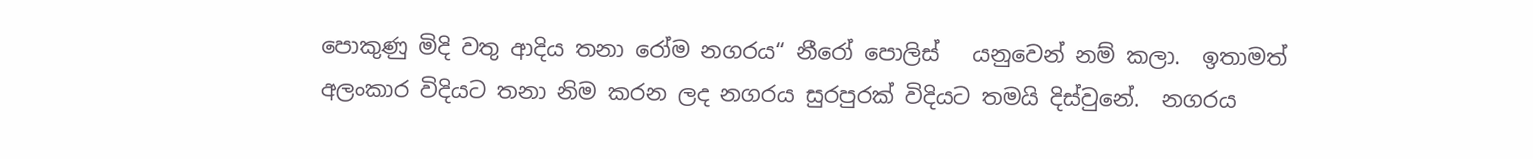පොකුණු මිදි වතු ආදිය තනා රෝම නගරය“ නීරෝ පොලිස්   යනුවෙන් නම් කලා.  ඉතාමත් අලංකාර විදියට තනා නිම කරන ලද නගරය සුරපුරක් විදියට තමයි දිස්වුනේ.  නගරය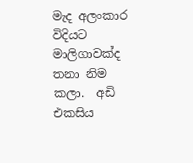මැද අලංකාර විදියට මාලිගාවක්ද තනා නිම කලා.  අඩි එකසිය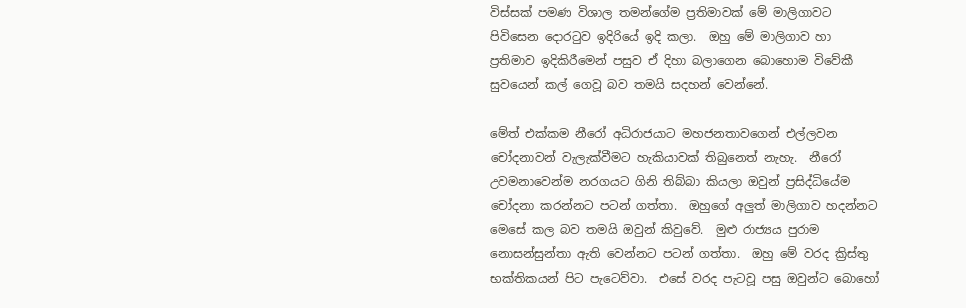විස්සක් පමණ විශාල තමන්ගේම ප්‍රතිමාවක් මේ මාලිගාවට පිවිසෙන දොරටුව ඉදිරියේ ඉදි කලා.  ඔහු මේ මාලිගාව හා ප්‍රතිමාව ඉදිකිරීමෙන් පසුව ඒ දිහා බලාගෙන බොහොම විවේකී සුවයෙන් කල් ගෙවූ බව තමයි සදහන් වෙන්නේ.

මේත් එක්කම නීරෝ අධිරාජයාට මහජනතාවගෙන් එල්ලවන චෝදනාවන් වැලැක්වීමට හැකියාවක් තිබුනෙත් නැහැ.  නීරෝ උවමනාවෙන්ම නරගයට ගිනි තිබ්බා කියලා ඔවුන් ප්‍රසිද්ධියේම චෝදනා කරන්නට පටන් ගත්තා.  ඔහුගේ අලුත් මාලිගාව හදන්නට මෙසේ කල බව තමයි ඔවුන් කිවුවේ.  මුළු රාජ්‍යය පුරාම නොසන්සුන්තා ඇති වෙන්නට පටන් ගත්තා.  ඔහු මේ වරද ක්‍රිස්තු භක්තිකයන් පිට පැටෙව්වා.  එසේ වරද පැටවූ පසු ඔවුන්ට බොහෝ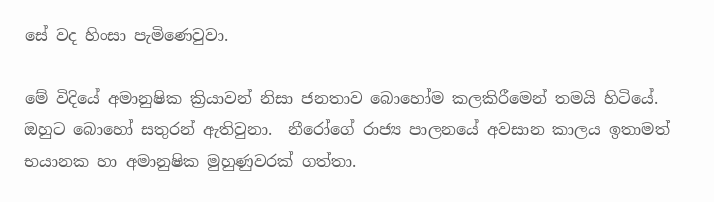සේ වද හිංසා පැමිණෙවුවා.

මේ විදියේ අමානුෂික ක්‍රියාවන් නිසා ජනතාව බොහෝම කලකිරීමෙන් තමයි හිටියේ.  ඔහුට බොහෝ සතුරන් ඇතිවුනා.  නීරෝගේ රාජ්‍ය පාලනයේ අවසාන කාලය ඉතාමත් භයානක හා අමානුෂික මුහුණුවරක් ගත්තා.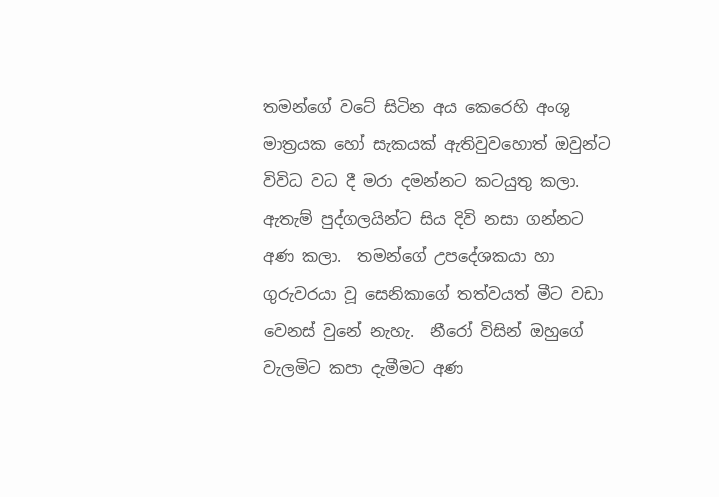තමන්ගේ වටේ සිටින අය කෙරෙහි අංශු මාත්‍රයක හෝ සැකයක් ඇතිවුවහොත් ඔවුන්ට විවිධ වධ දී මරා දමන්නට කටයුතු කලා.  ඇතැම් පුද්ගලයින්ට සිය දිවි නසා ගන්නට අණ කලා.  තමන්ගේ උපදේශකයා හා ගුරුවරයා වූ සෙනිකාගේ තත්වයත් මීට වඩා වෙනස් වුනේ නැහැ.  නීරෝ විසින් ඔහුගේ වැලමිට කපා දැමීමට අණ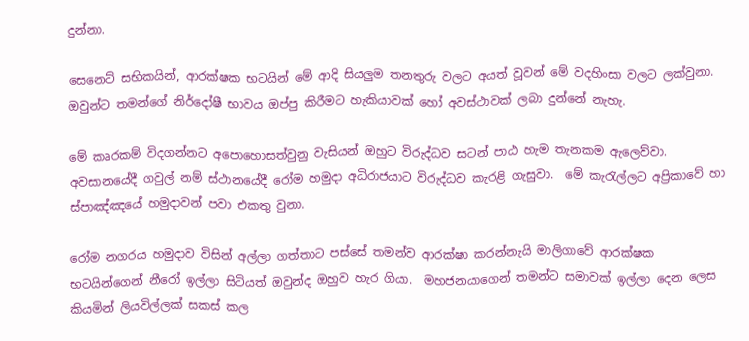දුන්නා.

සෙනෙට් සභිකයින්, ආරක්ෂක භටයින් මේ ආදි සියලුම තනතුරු වලට අයත් වූවන් මේ වදහිංසා වලට ලක්වුනා.  ඔවුන්ට තමන්ගේ නිර්දෝෂී භාවය ඔප්පු කිරීමට හැකියාවක් හෝ අවස්ථාවක් ලබා දුන්නේ නැහැ.

මේ කෘරකම් විදගන්නට අපොහොසත්වුනු වැසියන් ඔහුට විරුද්ධව සටන් පාඨ හැම තැනකම ඇලෙව්වා.  අවසානයේදී ගවුල් නම් ස්ථානයේදී රෝම හමුදා අධිරාජයාට විරුද්ධව කැරළි ගැසුවා.  මේ කැරැල්ලට අප්‍රිකාවේ හා ස්පාඤ්ඤයේ හමුදාවන් පවා එකතු වුනා.

රෝම නගරය හමුදාව විසින් අල්ලා ගත්තාට පස්සේ තමන්ව ආරක්ෂා කරන්නැයි මාලිගාවේ ආරක්ෂක භටයින්ගෙන් නීරෝ ඉල්ලා සිටියත් ඔවුන්ද ඔහුව හැර ගියා.  මහජනයාගෙන් තමන්ට සමාවක් ඉල්ලා දෙන ලෙස කියමින් ලියවිල්ලක් සකස් කල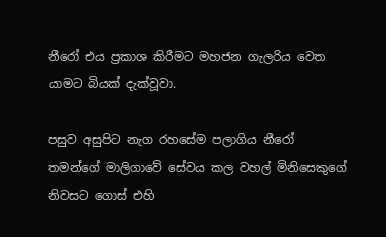නීරෝ එය ප්‍රකාශ කිරීමට මහජන ගැලරිය වෙත යාමට බියක් දැක්වූවා.

පසුව අසුපිට නැග රහසේම පලාගිය නීරෝ තමන්ගේ මාලිගාවේ සේවය කල වහල් මිනිසෙකුගේ නිවසට ගොස් එහි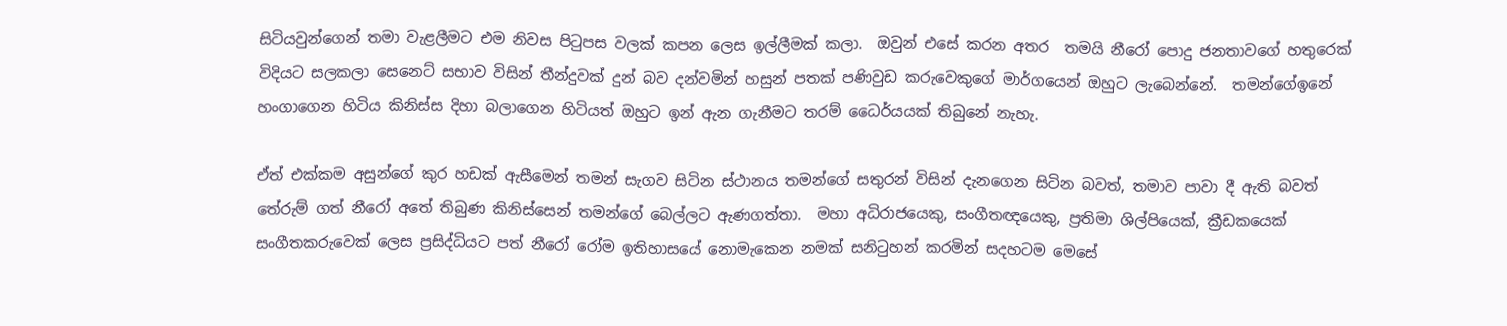සිටියවුන්ගෙන් තමා වැළලීමට එම නිවස පිටුපස වලක් කපන ලෙස ඉල්ලීමක් කලා.  ඔවුන් එසේ කරන අතර  තමයි නීරෝ පොදු ජනතාවගේ හතුරෙක් විදියට සලකලා සෙනෙට් සභාව විසින් තීන්දුවක් දුන් බව දන්වමින් හසුන් පතක් පණිවුඩ කරුවෙකුගේ මාර්ගයෙන් ඔහුට ලැබෙන්නේ.  තමන්ගේඉනේ හංගාගෙන හිටිය කිනිස්ස දිහා බලාගෙන හිටියත් ඔහුට ඉන් ඇන ගැනීමට තරම් ධෛර්යයක් තිබුනේ නැහැ.

ඒත් එක්කම අසුන්ගේ කුර හඩක් ඇසීමෙන් තමන් සැගව සිටින ස්ථානය තමන්ගේ සතුරන් විසින් දැනගෙන සිටින බවත්, තමාව පාවා දී ඇති බවත් තේරුම් ගත් නීරෝ අතේ තිබුණ කිනිස්සෙන් තමන්ගේ බෙල්ලට ඇණගත්තා.  මහා අධිරාජයෙකු, සංගීතඥයෙකු, ප්‍රතිමා ශිල්පියෙක්, ක්‍රීඩකයෙක් සංගීතකරුවෙක් ලෙස ප්‍රසිද්ධියට පත් නීරෝ රෝම ඉතිහාසයේ නොමැකෙන නමක් සනිටුහන් කරමින් සදහටම මෙසේ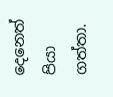දෙනෙත් පියා ගත්තා.